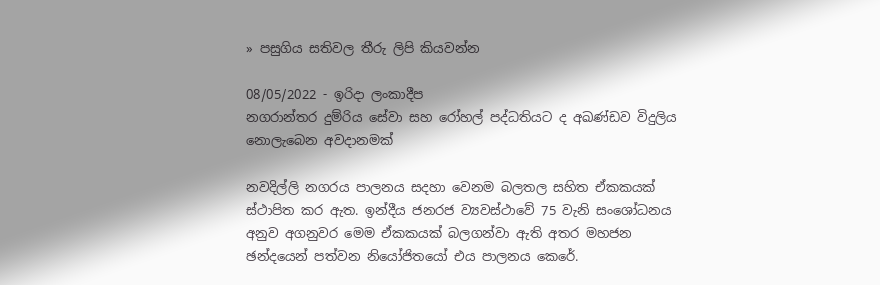» පසුගිය සතිවල තීරු ලිපි කියවන්න

08/05/2022 - ඉරිදා ලංකාදීප
නගරාන්තර දුම්රිය සේවා සහ රෝහල් පද්ධතියට ද අඛණ්ඩව විදුලිය නොලැබෙන අවදානමක්

නවදිල්ලි නගරය පාලනය සදහා වෙනම බලතල සහිත ඒකකයක් ස්ථාපිත කර ඇත. ඉන්දීය ජනරජ ව්‍යවස්ථාවේ 75 වැනි සංශෝධනය අනුව අගනුවර මෙම ඒකකයක් බලගන්වා ඇති අතර මහජන ඡන්දයෙන් පත්වන නියෝජිතයෝ එය පාලනය කෙරේ.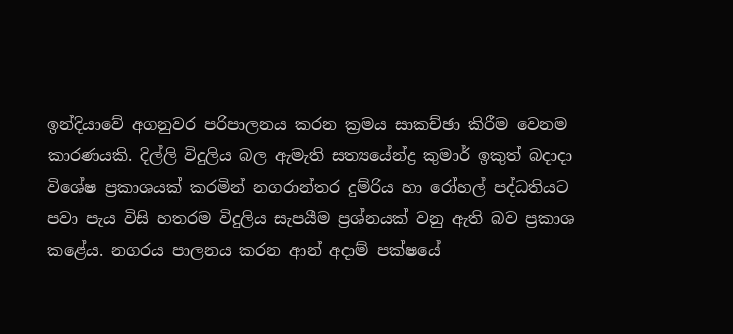ඉන්දියාවේ අගනුවර පරිපාලනය කරන ක්‍රමය සාකච්ඡා කිරීම වෙනම කාරණයකි. දිල්ලි විදුලිය බල ඇමැති සත්‍යයේන්ද්‍ර කුමාර් ඉකුත් බදාදා විශේෂ ප්‍රකාශයක් කරමින් නගරාන්තර දුම්රිය හා රෝහල් පද්ධතියට පවා පැය විසි හතරම විදුලිය සැපයීම ප්‍රශ්නයක් වනු ඇති බව ප්‍රකාශ කළේය. නගරය පාලනය කරන ආන් අදාම් පක්ෂයේ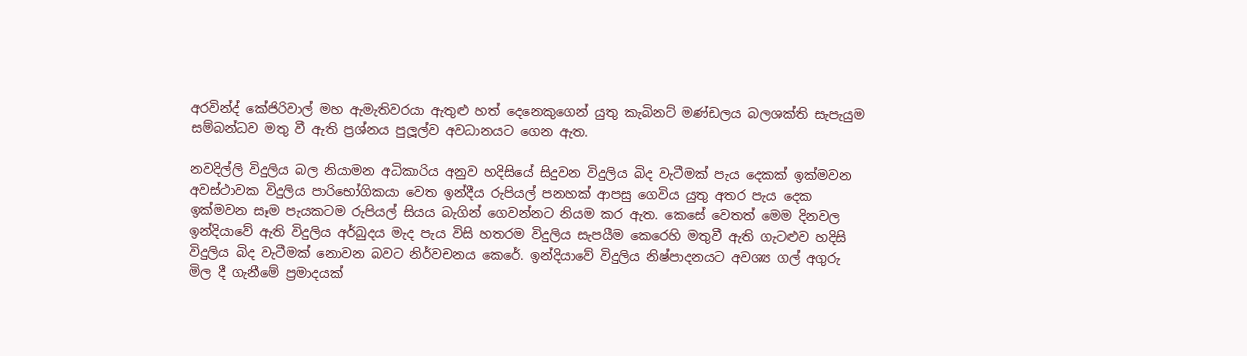අරවින්ද් කේජිරිවාල් මහ ඇමැතිවරයා ඇතුළු හත් දෙනෙකුගෙන් යුතු කැබිනට් මණ්ඩලය බලශක්ති සැපැයුම සම්බන්ධව මතු වී ඇති ප්‍රශ්නය පුලූල්ව අවධානයට ගෙන ඇත.

නවදිල්ලි විදුලිය බල නියාමන අධිකාරිය අනුව හදිසියේ සිදුවන විදුලිය බිද වැටීමක් පැය දෙකක් ඉක්මවන අවස්ථාවක විදුලිය පාරිභෝගිකයා වෙත ඉන්දීය රුපියල් පනහක් ආපසු ගෙවිය යුතු අතර පැය දෙක ඉක්මවන සෑම පැයකටම රුපියල් සියය බැගින් ගෙවන්නට නියම කර ඇත. කෙසේ වෙතත් මෙම දිනවල ඉන්දියාවේ ඇති විදුලිය අර්බුදය මැද පැය විසි හතරම විදුලිය සැපයීම කෙරෙහි මතුවී ඇති ගැටළුව හදිසි විදුලිය බිද වැටීමක් නොවන බවට නිර්වචනය කෙරේ. ඉන්දියාවේ විදුලිය නිෂ්පාදනයට අවශ්‍ය ගල් අගුරු මිල දී ගැනීමේ ප්‍රමාදයක්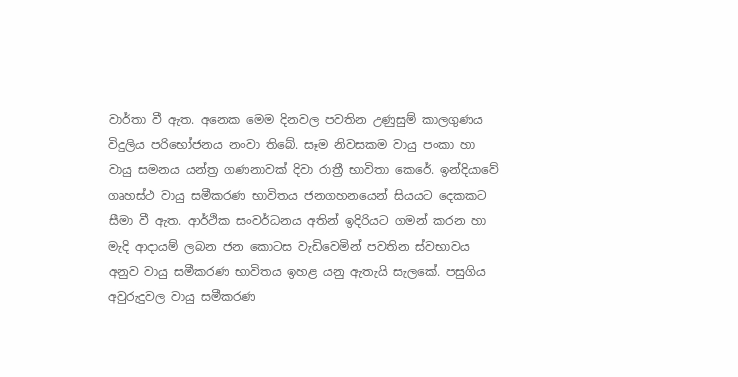වාර්තා වී ඇත. අනෙක මෙම දිනවල පවතින උණුසුම් කාලගුණය විදුලිය පරිභෝජනය නංවා තිබේ. සෑම නිවසකම වායු පංකා හා වායු සමනය යන්ත්‍ර ගණනාවක් දිවා රාත්‍රී භාවිතා කෙරේ. ඉන්දියාවේ ගෘහස්ථ වායු සමීකරණ භාවිතය ජනගහනයෙන් සියයට දෙකකට සීමා වී ඇත. ආර්ථික සංවර්ධනය අතින් ඉදිරියට ගමන් කරන හා මැදි ආදායම් ලබන ජන කොටස වැඩිවෙමින් පවතින ස්වභාවය අනුව වායු සමීකරණ භාවිතය ඉහළ යනු ඇතැයි සැලකේ. පසුගිය අවුරුදුවල වායු සමීකරණ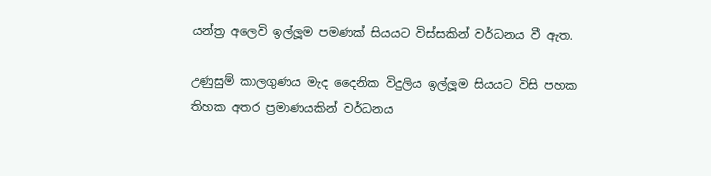යන්ත්‍ර අලෙවි ඉල්ලූම පමණක් සියයට විස්සකින් වර්ධනය වී ඇත.

උණුසුම් කාලගුණය මැද දෛනික විදුලිය ඉල්ලූම සියයට විසි පහක තිහක අතර ප්‍රමාණයකින් වර්ධනය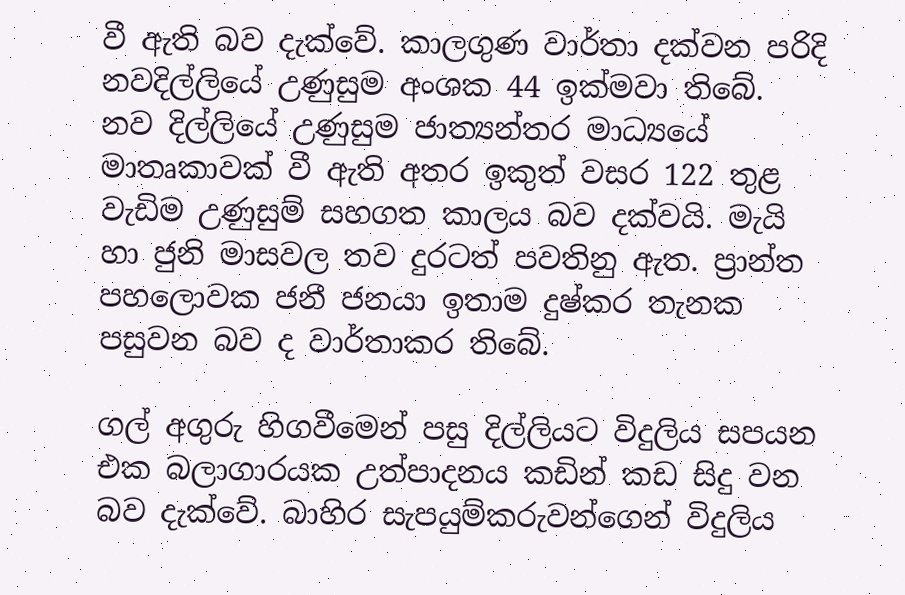වී ඇති බව දැක්වේ. කාලගුණ වාර්තා දක්වන පරිදි නවදිල්ලියේ උණුසුම අංශක 44 ඉක්මවා තිබේ. නව දිල්ලියේ උණුසුම ජාත්‍යන්තර මාධ්‍යයේ මාතෘකාවක් වී ඇති අතර ඉකුත් වසර 122 තුළ වැඩිම උණුසුම් සහගත කාලය බව දක්වයි. මැයි හා ජුනි මාසවල තව දුරටත් පවතිනු ඇත. ප්‍රාන්ත පහලොවක ජනී ජනයා ඉතාම දුෂ්කර තැනක පසුවන බව ද වාර්තාකර තිබේ.

ගල් අගුරු හිගවීමෙන් පසු දිල්ලියට විදුලිය සපයන එක බලාගාරයක උත්පාදනය කඩින් කඩ සිදු වන බව දැක්වේ. බාහිර සැපයුම්කරුවන්ගෙන් විදුලිය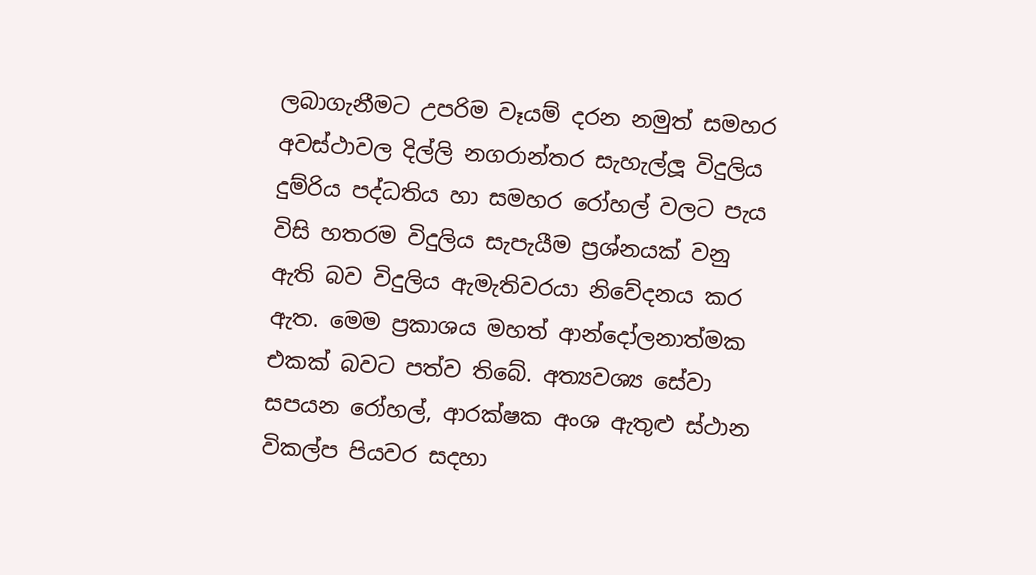ලබාගැනීමට උපරිම වෑයම් දරන නමුත් සමහර අවස්ථාවල දිල්ලි නගරාන්තර සැහැල්ලූ විදුලිය දුම්රිය පද්ධතිය හා සමහර රෝහල් වලට පැය විසි හතරම විදුලිය සැපැයීම ප්‍රශ්නයක් වනු ඇති බව විදුලිය ඇමැතිවරයා නිවේදනය කර ඇත. මෙම ප්‍රකාශය මහත් ආන්දෝලනාත්මක එකක් බවට පත්ව තිබේ. අත්‍යවශ්‍ය සේවා සපයන රෝහල්, ආරක්ෂක අංශ ඇතුළු ස්ථාන විකල්ප පියවර සදහා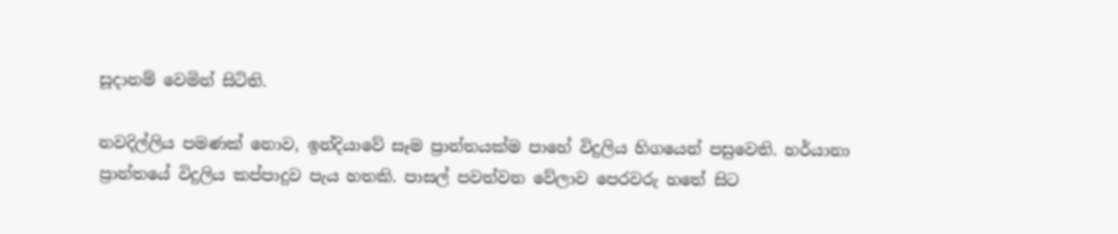සූදානම් වෙමින් සිටිති.

නවදිල්ලිය පමණක් නොව, ඉන්දියාවේ සෑම ප්‍රාන්තයක්ම පාහේ විදුලිය හිගයෙන් පසුවෙති. හර්යානා ප්‍රාන්තයේ විදුලිය කප්පාදුව පැය හතකි. පාසල් පවත්වන වේලාව පෙරවරු හතේ සිට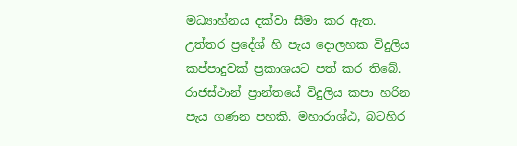මධ්‍යාහ්නය දක්වා සීමා කර ඇත. උත්තර ප්‍රදේශ් හි පැය දොලහක විදුලිය කප්පාදුවක් ප්‍රකාශයට පත් කර තිබේ. රාජස්ථාන් ප්‍රාන්තයේ විදුලිය කපා හරින පැය ගණන පහකි. මහාරාශ්ඨ, බටහිර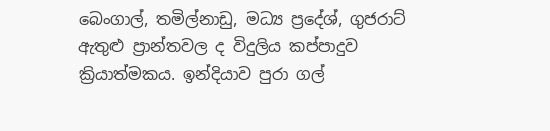බෙංගාල්, තමිල්නාඩු, මධ්‍ය ප්‍රදේශ්, ගුජරාට් ඇතුළු ප්‍රාන්තවල ද විදුලිය කප්පාදුව ක්‍රියාත්මකය. ඉන්දියාව පුරා ගල්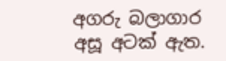අගරු බලාගාර අසූ අටක් ඇත.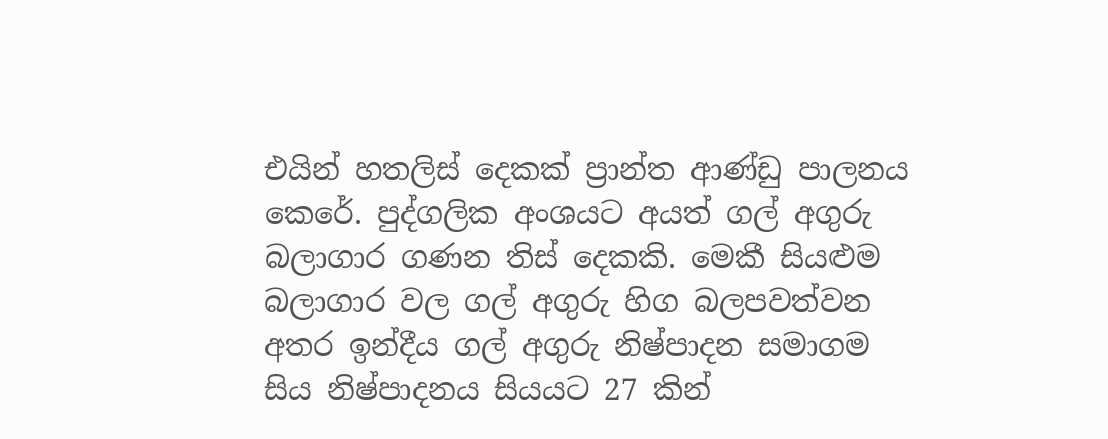එයින් හතලිස් දෙකක් ප්‍රාන්ත ආණ්ඩු පාලනය කෙරේ. පුද්ගලික අංශයට අයත් ගල් අගුරු බලාගාර ගණන තිස් දෙකකි. මෙකී සියළුම බලාගාර වල ගල් අගුරු හිග බලපවත්වන අතර ඉන්දීය ගල් අගුරු නිෂ්පාදන සමාගම සිය නිෂ්පාදනය සියයට 27 කින්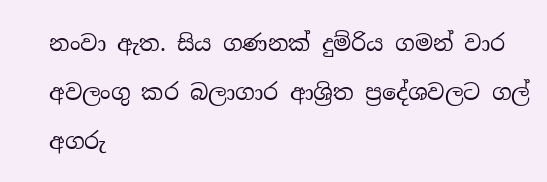නංවා ඇත. සිය ගණනක් දුම්රිය ගමන් වාර අවලංගු කර බලාගාර ආශ්‍රිත ප්‍රදේශවලට ගල් අගරු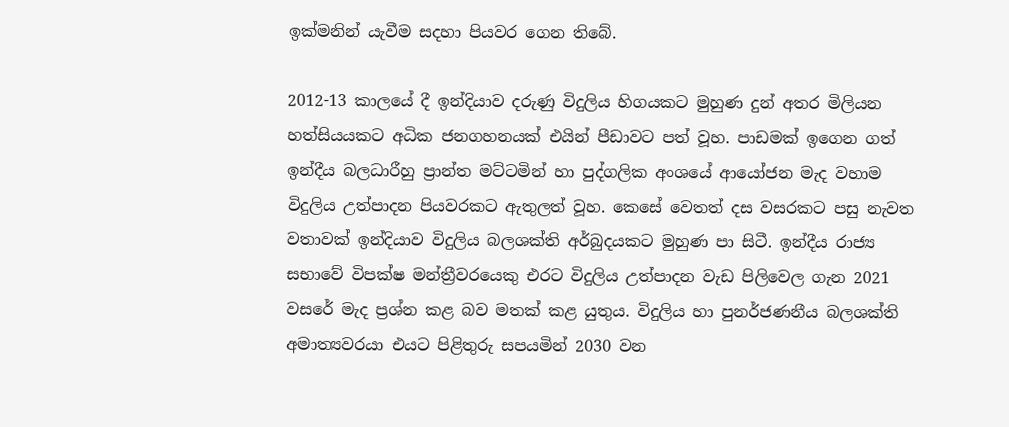ඉක්මනින් යැවීම සදහා පියවර ගෙන තිබේ.

2012-13 කාලයේ දී ඉන්දියාව දරුණු විදුලිය හිගයකට මුහුණ දුන් අතර මිලියන හත්සියයකට අධික ජනගහනයක් එයින් පීඩාවට පත් වූහ. පාඩමක් ඉගෙන ගත් ඉන්දීය බලධාරීහු ප්‍රාන්ත මට්ටමින් හා පුද්ගලික අංශයේ ආයෝජන මැද වහාම විදුලිය උත්පාදන පියවරකට ඇතුලත් වූහ. කෙසේ වෙතත් දස වසරකට පසු නැවත වතාවක් ඉන්දියාව විදුලිය බලශක්ති අර්බුදයකට මුහුණ පා සිටී. ඉන්දීය රාජ්‍ය සභාවේ විපක්ෂ මන්ත්‍රීවරයෙකු එරට විදුලිය උත්පාදන වැඩ පිලිවෙල ගැන 2021 වසරේ මැද ප්‍රශ්න කළ බව මතක් කළ යුතුය. විදුලිය හා පුනර්ජණනීය බලශක්ති අමාත්‍යවරයා එයට පිළිතුරු සපයමින් 2030 වන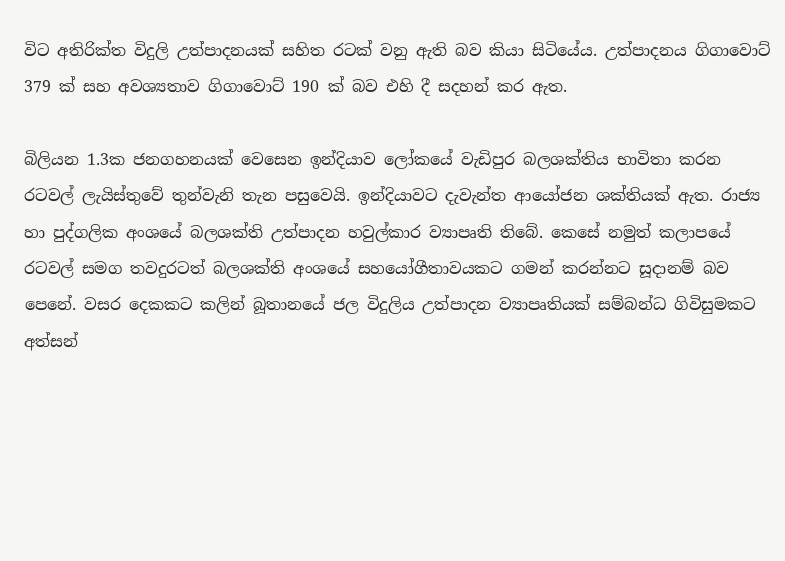විට අතිරික්ත විදුලි උත්පාදනයක් සහිත රටක් වනු ඇති බව කියා සිටියේය. උත්පාදනය ගිගාවොට් 379 ක් සහ අවශ්‍යතාව ගිගාවොට් 190 ක් බව එහි දී සදහන් කර ඇත.

බිලියන 1.3ක ජනගහනයක් වෙසෙන ඉන්දියාව ලෝකයේ වැඩිපුර බලශක්තිය භාවිතා කරන රටවල් ලැයිස්තුවේ තුන්වැනි තැන පසුවෙයි. ඉන්දියාවට දැවැන්ත ආයෝජන ශක්තියක් ඇත. රාජ්‍ය හා පුද්ගලික අංශයේ බලශක්ති උත්පාදන හවුල්කාර ව්‍යාපෘති තිබේ. කෙසේ නමුත් කලාපයේ රටවල් සමග තවදුරටත් බලශක්ති අංශයේ සහයෝගීතාවයකට ගමන් කරන්නට සූදානම් බව පෙනේ. වසර දෙකකට කලින් බූතානයේ ජල විදුලිය උත්පාදන ව්‍යාපෘතියක් සම්බන්ධ ගිවිසුමකට අත්සන්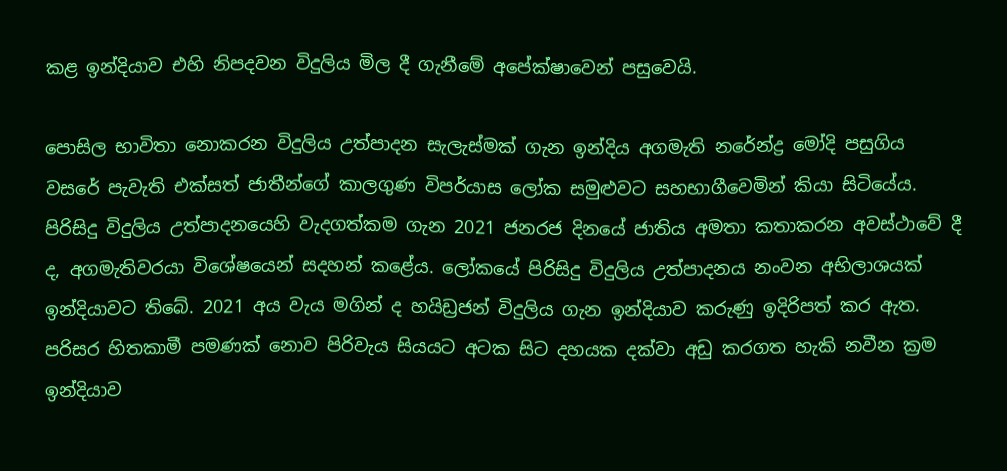කළ ඉන්දියාව එහි නිපදවන විදුලිය මිල දී ගැනීමේ අපේක්ෂාවෙන් පසුවෙයි.

පොසිල භාවිතා නොකරන විදුලිය උත්පාදන සැලැස්මක් ගැන ඉන්දිය අගමැති නරේන්ද්‍ර මෝදි පසුගිය වසරේ පැවැති එක්සත් ජාතීන්ගේ කාලගුණ විපර්යාස ලෝක සමුළුවට සහභාගීවෙමින් කියා සිටියේය. පිරිසිදු විදුලිය උත්පාදනයෙහි වැදගත්කම ගැන 2021 ජනරජ දිනයේ ජාතිය අමතා කතාකරන අවස්ථාවේ දී ද, අගමැතිවරයා විශේෂයෙන් සදහන් කළේය. ලෝකයේ පිරිසිදු විදුලිය උත්පාදනය නංවන අභිලාශයක් ඉන්දියාවට තිබේ. 2021 අය වැය මගින් ද හයිඩ්‍රජන් විදුලිය ගැන ඉන්දියාව කරුණු ඉදිරිපත් කර ඇත. පරිසර හිතකාමී පමණක් නොව පිරිවැය සියයට අටක සිට දහයක දක්වා අඩු කරගත හැකි නවීන ක්‍රම ඉන්දියාව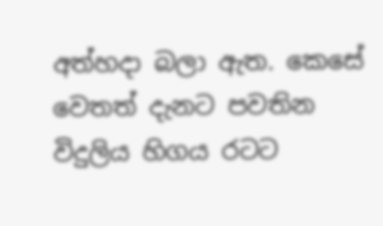අත්හදා බලා ඇත. කෙසේ වෙතත් දැනට පවතින විදුලිය හිගය රටට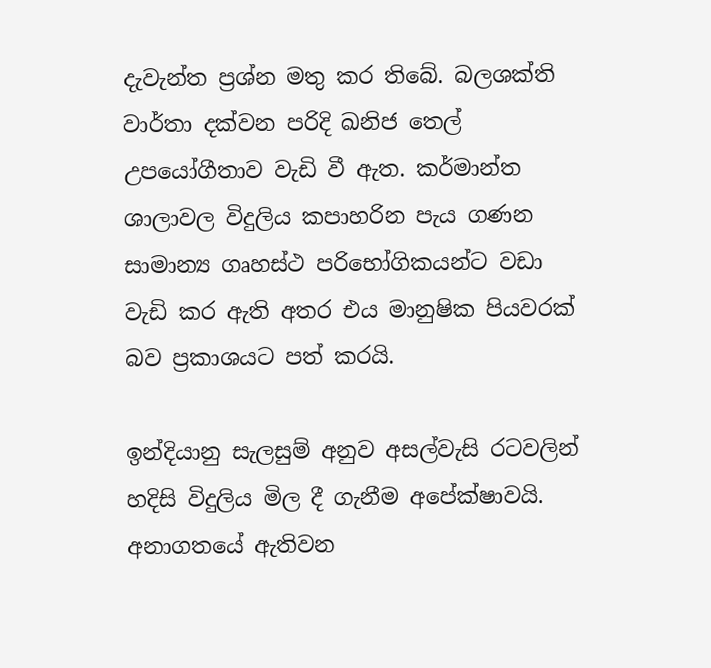දැවැන්ත ප්‍රශ්න මතු කර තිබේ. බලශක්ති වාර්තා දක්වන පරිදි ඛනිජ තෙල් උපයෝගීතාව වැඩි වී ඇත. කර්මාන්ත ශාලාවල විදුලිය කපාහරින පැය ගණන සාමාන්‍ය ගෘහස්ථ පරිභෝගිකයන්ට වඩා වැඩි කර ඇති අතර එය මානුෂික පියවරක් බව ප්‍රකාශයට පත් කරයි.

ඉන්දියානු සැලසුම් අනුව අසල්වැසි රටවලින් හදිසි විදුලිය මිල දී ගැනීම අපේක්ෂාවයි. අනාගතයේ ඇතිවන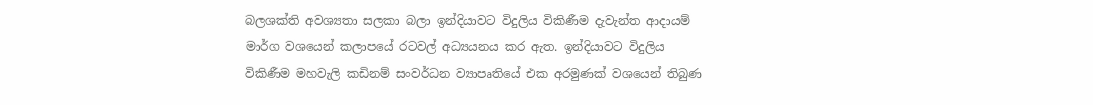බලශක්ති අවශ්‍යතා සලකා බලා ඉන්දියාවට විදුලිය විකිණීම දැවැන්ත ආදායම් මාර්ග වශයෙන් කලාපයේ රටවල් අධ්‍යයනය කර ඇත. ඉන්දියාවට විදුලිය විකිණීම මහවැලි කඩිනම් සංවර්ධන ව්‍යාපෘතියේ එක අරමුණක් වශයෙන් තිබුණ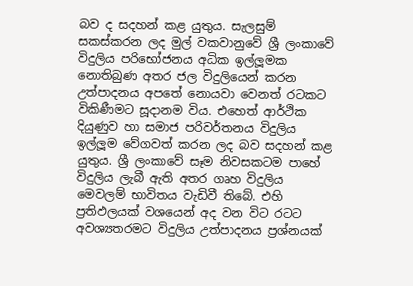බව ද සදහන් කළ යුතුය. සැලසුම් සකස්කරන ලද මුල් වකවානුවේ ශ්‍රී ලංකාවේ විදුලිය පරිභෝජනය අධික ඉල්ලූමක නොතිබුණ අතර ජල විදුලියෙන් කරන උත්පාදනය අපතේ නොයවා වෙනත් රටකට විකිණීමට සූදානම විය. එහෙත් ආර්ථික දියුණුව හා සමාජ පරිවර්තනය විදුලිය ඉල්ලූම වේගවත් කරන ලද බව සදහන් කළ යුතුය. ශ්‍රී ලංකාවේ සෑම නිවසකටම පාහේ විදුලිය ලැබී ඇති අතර ගෘහ විදුලිය මෙවලම් භාවිතය වැඩිවී තිබේ. එහි ප්‍රතිඵලයක් වශයෙන් අද වන විට රටට අවශ්‍යතරමට විදුලිය උත්පාදනය ප්‍රශ්නයක්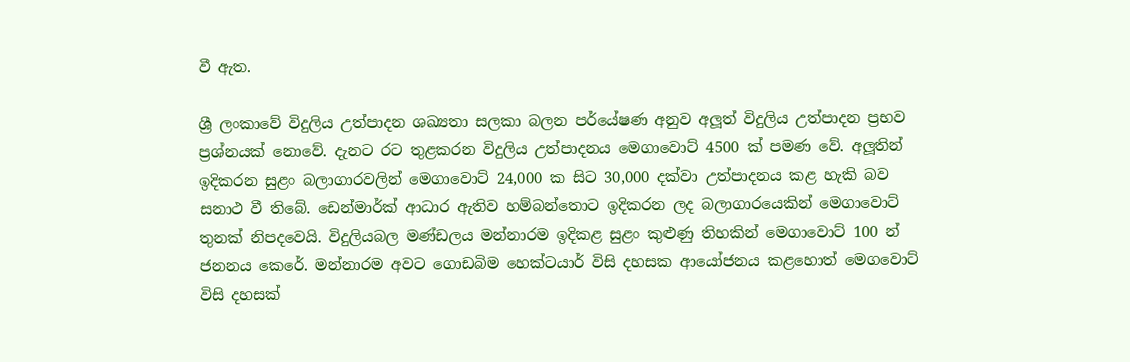වී ඇත.

ශ්‍රී ලංකාවේ විදුලිය උත්පාදන ශඛ්‍යතා සලකා බලන පර්යේෂණ අනුව අලූත් විදුලිය උත්පාදන ප්‍රභව ප්‍රශ්නයක් නොවේ. දැනට රට තුළකරන විදුලිය උත්පාදනය මෙගාවොට් 4500 ක් පමණ වේ. අලූතින් ඉදිකරන සුළං බලාගාරවලින් මෙගාවොට් 24,000 ක සිට 30,000 දක්වා උත්පාදනය කළ හැකි බව සනාථ වී තිබේ. ඩෙන්මාර්ක් ආධාර ඇතිව හම්බන්තොට ඉදිකරන ලද බලාගාරයෙකින් මෙගාවොට් තුනක් නිපදවෙයි. විදුලියබල මණ්ඩලය මන්නාරම ඉදිකළ සුළං කුළුණු තිහකින් මෙගාවොට් 100 න් ජනනය කෙරේ. මන්නාරම අවට ගොඩබිම හෙක්ටයාර් විසි දහසක ආයෝජනය කළහොත් මෙගවොට් විසි දහසක්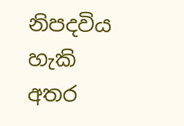නිපදවිය හැකි අතර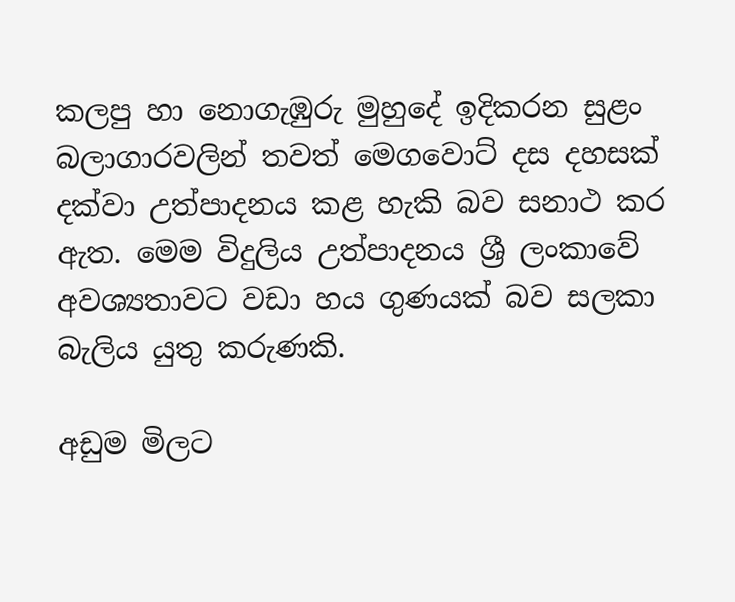කලපු හා නොගැඹුරු මුහුදේ ඉදිකරන සුළං බලාගාරවලින් තවත් මෙගවොට් දස දහසක් දක්වා උත්පාදනය කළ හැකි බව සනාථ කර ඇත. මෙම විදුලිය උත්පාදනය ශ්‍රී ලංකාවේ අවශ්‍යතාවට වඩා හය ගුණයක් බව සලකා බැලිය යුතු කරුණකි.

අඩුම මිලට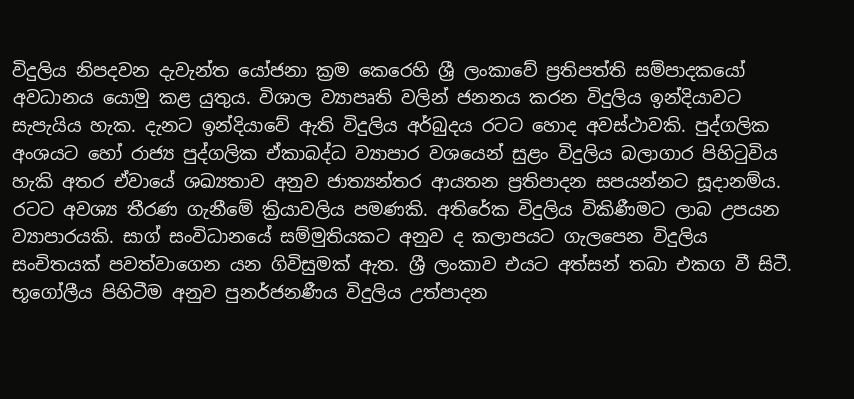විදුලිය නිපදවන දැවැන්ත යෝජනා ක්‍රම කෙරෙහි ශ්‍රී ලංකාවේ ප්‍රතිපත්ති සම්පාදකයෝ අවධානය යොමු කළ යුතුය. විශාල ව්‍යාපෘති වලින් ජනනය කරන විදුලිය ඉන්දියාවට සැපැයිය හැක. දැනට ඉන්දියාවේ ඇති විදුලිය අර්බුදය රටට හොද අවස්ථාවකි. පුද්ගලික අංශයට හෝ රාජ්‍ය පුද්ගලික ඒකාබද්ධ ව්‍යාපාර වශයෙන් සුළං විදුලිය බලාගාර පිහිටුවිය හැකි අතර ඒවායේ ශඛ්‍යතාව අනුව ජාත්‍යන්තර ආයතන ප්‍රතිපාදන සපයන්නට සූදානම්ය. රටට අවශ්‍ය තීරණ ගැනීමේ ක්‍රියාවලිය පමණකි. අතිරේක විදුලිය විකිණීමට ලාබ උපයන ව්‍යාපාරයකි. සාග් සංවිධානයේ සම්මුතියකට අනුව ද කලාපයට ගැලපෙන විදුලිය සංචිතයක් පවත්වාගෙන යන ගිවිසුමක් ඇත. ශ්‍රී ලංකාව එයට අත්සන් තබා එකග වී සිටී. භූගෝලීය පිහිටීම අනුව පුනර්ජනණීය විදුලිය උත්පාදන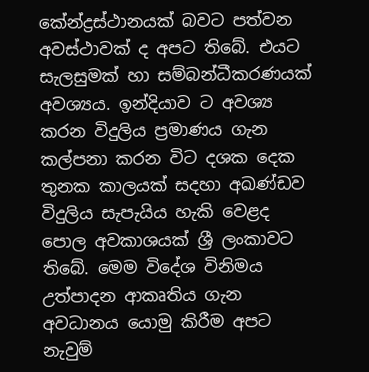කේන්ද්‍රස්ථානයක් බවට පත්වන අවස්ථාවක් ද අපට තිබේ. එයට සැලසුමක් හා සම්බන්ධීකරණයක් අවශ්‍යය. ඉන්දියාව ට අවශ්‍ය කරන විදුලිය ප්‍රමාණය ගැන කල්පනා කරන විට දශක දෙක තුනක කාලයක් සදහා අඛණ්ඩව විදුලිය සැපැයිය හැකි වෙළද පොල අවකාශයක් ශ්‍රී ලංකාවට තිබේ. මෙම විදේශ විනිමය උත්පාදන ආකෘතිය ගැන අවධානය යොමු කිරීම අපට නැවුම්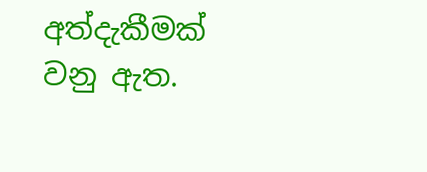අත්දැකීමක් වනු ඇත.